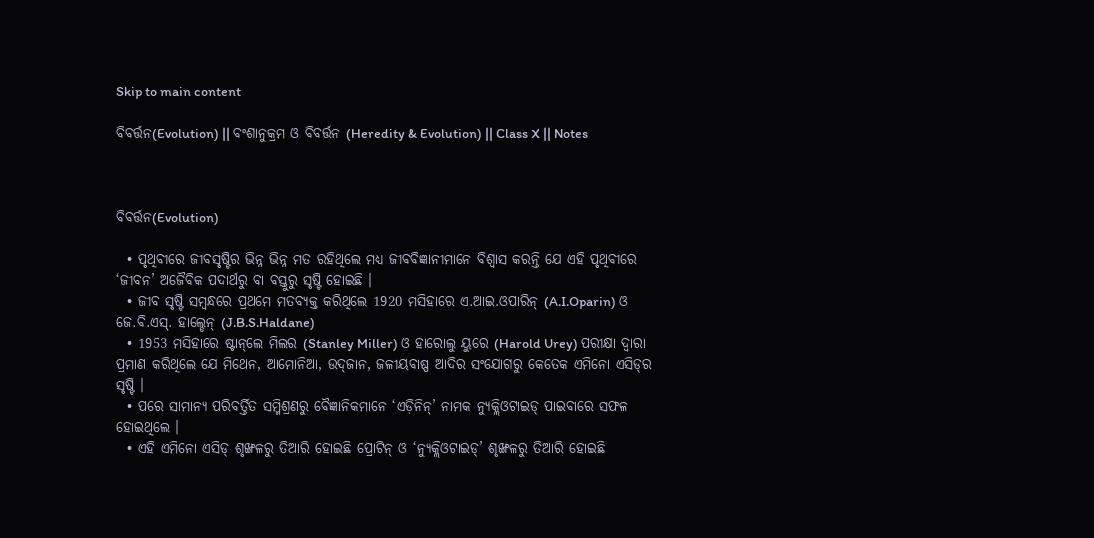Skip to main content

ବିବର୍ତ୍ତନ(Evolution) || ବଂଶାନୁକ୍ରମ ଓ ବିବର୍ତ୍ତନ (Heredity & Evolution) || Class X || Notes



ବିବର୍ତ୍ତନ(Evolution)

  • ପୃଥିବୀରେ ଜୀବସୃଷ୍ଟିର ଭିନ୍ନ ଭିନ୍ନ ମତ ରହିଥିଲେ ମଧ୍ୟ ଜୀବବିଜ୍ଞାନୀମାନେ ବିଶ୍ଵାସ କରନ୍ତି ଯେ ଏହି ପୃଥିବୀରେ ‘ଜୀବନ’ ଅଜୈବିକ ପଦାର୍ଥରୁ ବା ବସ୍ତୁରୁ ସୃଷ୍ଟି ହୋଇଛି ।
  • ଜୀବ ସୃଷ୍ଟି ସମ୍ବନ୍ଧରେ ପ୍ରଥମେ ମତବ୍ୟକ୍ତ କରିଥିଲେ 1920 ମସିହାରେ ଏ.ଆଇ.ଓପାରିନ୍ (A.I.Oparin) ଓ ଜେ.ବି.ଏସ୍. ହାଲ୍ଡେନ୍ (J.B.S.Haldane)
  • 1953 ମସିହାରେ ଷ୍ଟାନ୍‌ଲେ ମିଲର (Stanley Miller) ଓ ହାରୋଲୁ ୟୁରେ (Harold Urey) ପରୀକ୍ଷା ଦ୍ଵାରା ପ୍ରମାଣ କରିଥିଲେ ଯେ ମିଥେନ, ଆମୋନିଆ, ଉଦ୍‌ଜାନ, ଜଳୀୟବାଷ୍ପ ଆଦିର ସଂଯୋଗରୁ କେତେକ ଏମିନୋ ଏସିଡ୍‌ର ସୃଷ୍ଟି ।
  • ପରେ ସାମାନ୍ୟ ପରିବର୍ତ୍ତିତ ସମ୍ମିଶ୍ରଣରୁ ବୈଜ୍ଞାନିକମାନେ ‘ଏଡ଼ିନିନ୍’ ନାମକ ନ୍ୟୁକ୍ଲିଓଟାଇଡ୍ ପାଇବାରେ ସଫଳ ହୋଇଥିଲେ ।
  • ଏହି ଏମିନୋ ଏସିଡ୍ ଶୃଙ୍ଖଳରୁ ତିଆରି ହୋଇଛି ପ୍ରୋଟିନ୍ ଓ ‘ନ୍ୟୁକ୍ଲିଓଟାଇଡ୍’ ଶୃଙ୍ଖଳରୁ ତିଆରି ହୋଇଛି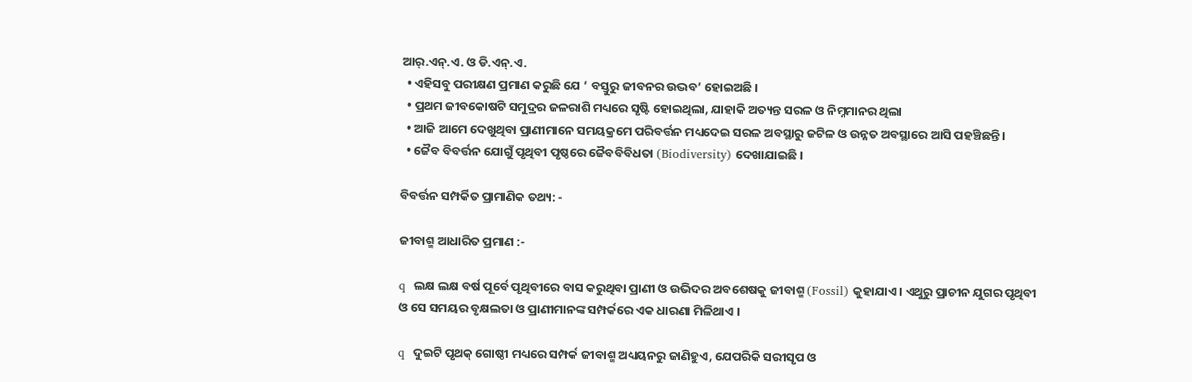ଆର୍.ଏନ୍.ଏ. ଓ ଡି.ଏନ୍.ଏ.
  • ଏହିସବୁ ପରୀକ୍ଷଣ ପ୍ରମାଣ କରୁଛି ଯେ ‘ ବସ୍ତୁରୁ ଜୀବନର ଉଦ୍ଭବ’ ହୋଇଅଛି ।
  • ପ୍ରଥମ ଜୀବକୋଷଟି ସମୁଦ୍ରର ଜଳରାଶି ମଧ୍ୟରେ ସୃଷ୍ଟି ହୋଇଥିଲା, ଯାହାକି ଅତ୍ୟନ୍ତ ସରଳ ଓ ନିମ୍ନମାନର ଥିଲା
  • ଆଜି ଆମେ ଦେଖୁଥିବା ପ୍ରାଣୀମାନେ ସମୟକ୍ରମେ ପରିବର୍ତ୍ତନ ମଧ୍ୟଦେଇ ସରଳ ଅବସ୍ଥାରୁ ଜଟିଳ ଓ ଉନ୍ନତ ଅବସ୍ଥାରେ ଆସି ପହଞ୍ଚିଛନ୍ତି ।
  • ଜୈବ ବିବର୍ତ୍ତନ ଯୋଗୁଁ ପୃଥିବୀ ପୃଷ୍ଠରେ ଜୈବବିବିଧତା (Biodiversity) ଦେଖାଯାଇଛି ।

ବିବର୍ତ୍ତନ ସମ୍ପର୍କିତ ପ୍ରାମାଣିକ ତଥ୍ୟ: -

ଜୀବାଶ୍ମ ଆଧାରିତ ପ୍ରମାଣ :-

q  ଲକ୍ଷ ଲକ୍ଷ ବର୍ଷ ପୂର୍ବେ ପୃଥିବୀରେ ବାସ କରୁଥିବା ପ୍ରାଣୀ ଓ ଉଭିଦର ଅବଶେଷକୁ ଜୀବାଶ୍ମ (Fossil) କୁହାଯାଏ । ଏଥୁରୁ ପ୍ରାଚୀନ ଯୁଗର ପୃଥିବୀ ଓ ସେ ସମୟର ବୃକ୍ଷଲତା ଓ ପ୍ରାଣୀମାନଙ୍କ ସମ୍ପର୍କରେ ଏକ ଧାରଣା ମିଳିଥାଏ ।

q  ଦୁଇଟି ପୃଥକ୍ ଗୋଷ୍ଠୀ ମଧ୍ୟରେ ସମ୍ପର୍କ ଜୀବାଶ୍ମ ଅଧ୍ୟୟନରୁ ଜାଣିହୁଏ, ଯେପରିକି ସରୀସୃପ ଓ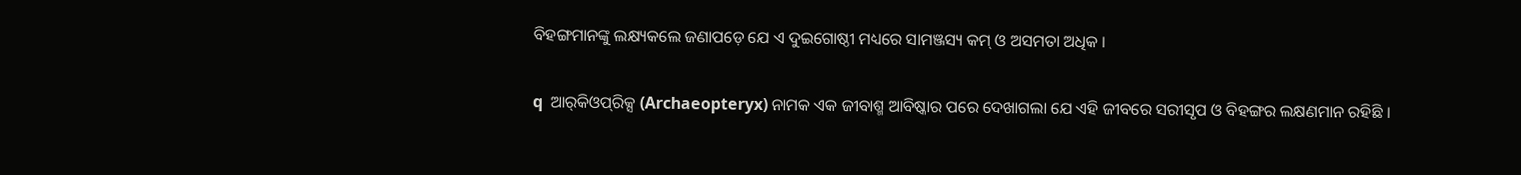ବିହଙ୍ଗମାନଙ୍କୁ ଲକ୍ଷ୍ୟକଲେ ଜଣାପଡ଼େ ଯେ ଏ ଦୁଇଗୋଷ୍ଠୀ ମଧ୍ୟରେ ସାମଞ୍ଜସ୍ୟ କମ୍ ଓ ଅସମତା ଅଧିକ ।

q  ଆର୍‌କିଓପ୍‌ରିକ୍ସ (Archaeopteryx) ନାମକ ଏକ ଜୀବାଶ୍ମ ଆବିଷ୍କାର ପରେ ଦେଖାଗଲା ଯେ ଏହି ଜୀବରେ ସରୀସୃପ ଓ ବିହଙ୍ଗର ଲକ୍ଷଣମାନ ରହିଛି ।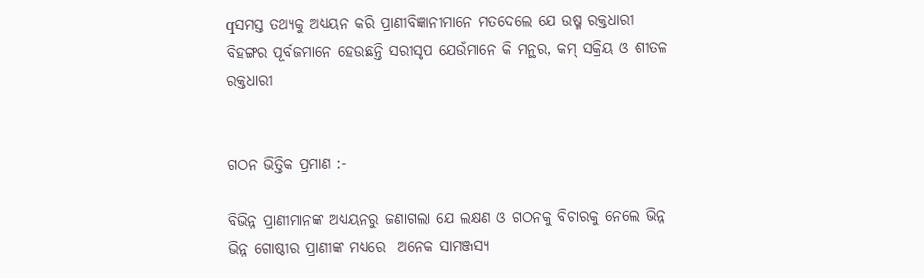qସମସ୍ତ ତଥ୍ୟକୁ ଅଧ୍ୟୟନ କରି ପ୍ରାଣୀବିଜ୍ଞାନୀମାନେ ମତଦେଲେ ଯେ ଉଷ୍ମ ରକ୍ତଧାରୀ ବିହଙ୍ଗର ପୂର୍ବଜମାନେ ହେଉଛନ୍ତି ସରୀସୃପ ଯେଉଁମାନେ କି ମନ୍ଥର, କମ୍ ସକ୍ରିୟ ଓ ଶୀତଳ ରକ୍ତଧାରୀ


ଗଠନ ଭିତ୍ତିକ ପ୍ରମାଣ :-

ବିଭିନ୍ନ ପ୍ରାଣୀମାନଙ୍କ ଅଧ୍ୟୟନରୁ ଜଣାଗଲା ଯେ ଲକ୍ଷଣ ଓ ଗଠନକୁ ବିଚାରକୁ ନେଲେ ଭିନ୍ନ ଭିନ୍ନ ଗୋଷ୍ଠୀର ପ୍ରାଣୀଙ୍କ ମଧ୍ୟରେ  ଅନେକ ସାମଞ୍ଜସ୍ୟ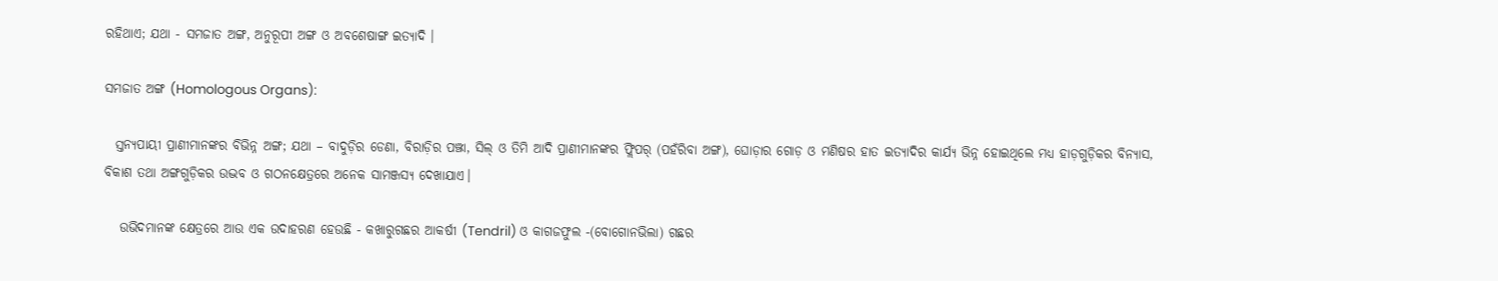ରହିଥାଏ; ଯଥା - ସମଜାତ ଅଙ୍ଗ, ଅନୁରୂପୀ ଅଙ୍ଗ ଓ ଅବଶେଷାଙ୍ଗ ଇତ୍ୟାଦି ।

ସମଜାତ ଅଙ୍ଗ (Homologous Organs):

  ସ୍ତନ୍ୟପାୟୀ ପ୍ରାଣୀମାନଙ୍କର ବିଭିନ୍ନ ଅଙ୍ଗ; ଯଥା – ବାଦୁଡ଼ିର ଡେଣା, ବିରାଡ଼ିର ପଞ୍ଝା, ସିଲ୍‌ ଓ ତିମି ଆଦି ପ୍ରାଣୀମାନଙ୍କର ଫ୍ଲିପର୍ (ପହଁରିବା ଅଙ୍ଗ), ଘୋଡ଼ାର ଗୋଡ଼ ଓ ମଣିଷର ହାତ ଇତ୍ୟାଦିର କାର୍ଯ୍ୟ ଭିନ୍ନ ହୋଇଥିଲେ ମଧ୍ୟ ହାଡ଼ଗୁଡ଼ିକର ବିନ୍ୟାସ, ବିକାଶ ତଥା ଅଙ୍ଗଗୁଡ଼ିକର ଉଦ୍ଭବ ଓ ଗଠନକ୍ଷେତ୍ରରେ ଅନେକ ସାମଞ୍ଜସ୍ୟ ଦେଖାଯାଏ।

   ଉଭିଦମାନଙ୍କ କ୍ଷେତ୍ରରେ ଆଉ ଏକ ଉଦାହରଣ ହେଉଛି - କଖାରୁଗଛର ଆକର୍ଷୀ (Tendril) ଓ କାଗଜଫୁଲ -(ବୋଗୋନଭିଲା) ଗଛର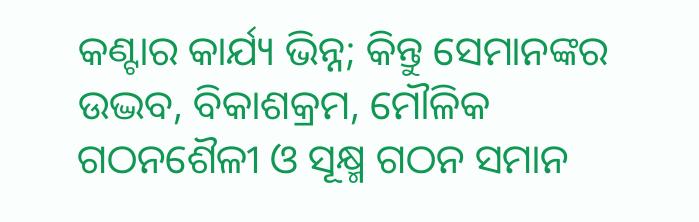କଣ୍ଟାର କାର୍ଯ୍ୟ ଭିନ୍ନ; କିନ୍ତୁ ସେମାନଙ୍କର ଉଦ୍ଭବ, ବିକାଶକ୍ରମ, ମୌଳିକ ଗଠନଶୈଳୀ ଓ ସୂକ୍ଷ୍ମ ଗଠନ ସମାନ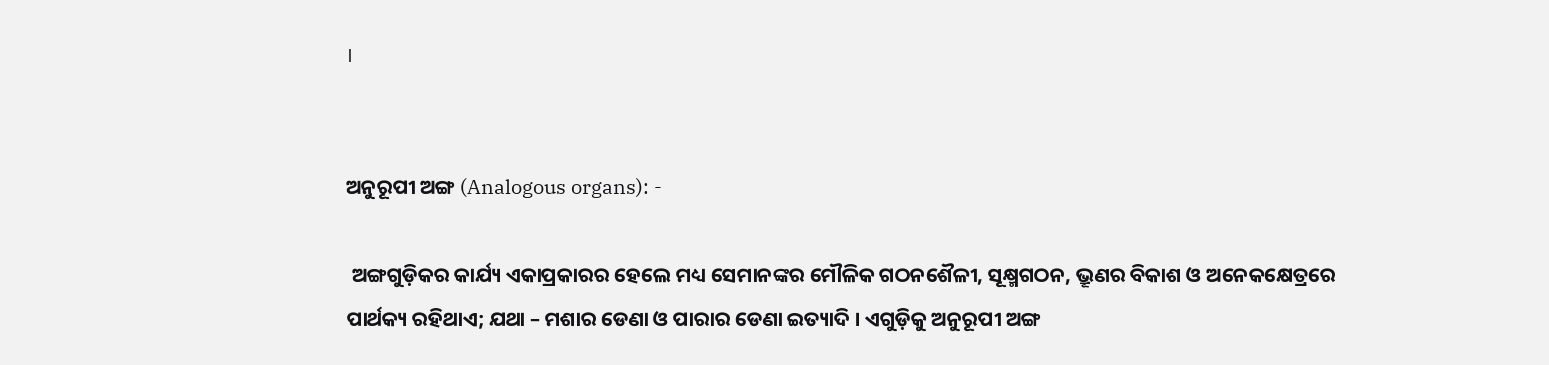।


ଅନୁରୂପୀ ଅଙ୍ଗ (Analogous organs): -

 ଅଙ୍ଗଗୁଡ଼ିକର କାର୍ଯ୍ୟ ଏକାପ୍ରକାରର ହେଲେ ମଧ୍ୟ ସେମାନଙ୍କର ମୌଳିକ ଗଠନଶୈଳୀ, ସୂକ୍ଷ୍ମଗଠନ, ଭ୍ରୂଣର ବିକାଶ ଓ ଅନେକକ୍ଷେତ୍ରରେ ପାର୍ଥକ୍ୟ ରହିଥାଏ; ଯଥା – ମଶାର ଡେଣା ଓ ପାରାର ଡେଣା ଇତ୍ୟାଦି । ଏଗୁଡ଼ିକୁ ଅନୁରୂପୀ ଅଙ୍ଗ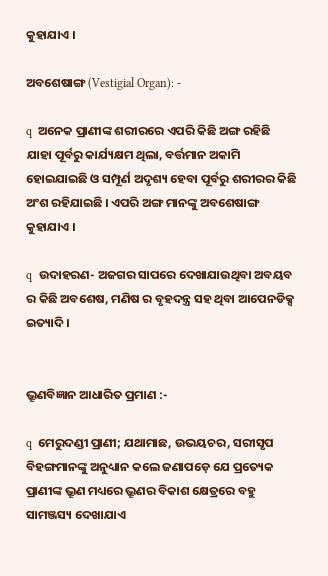କୁହାଯାଏ ।

ଅବଶେଷାଙ୍ଗ (Vestigial Organ): -

q  ଅନେକ ପ୍ରାଣୀଙ୍କ ଶରୀରରେ ଏପରି କିଛି ଅଙ୍ଗ ରହିଛି ଯାହା ପୂର୍ବରୁ କାର୍ଯ୍ୟକ୍ଷମ ଥିଲା, ବର୍ତ୍ତମାନ ଅକାମି ହୋଇଯାଇଛି ଓ ସମ୍ପୂର୍ଣ ଅଦୃଶ୍ୟ ହେବା ପୂର୍ବରୁ ଶରୀରର କିଛି ଅଂଶ ରହିଯାଇଛି । ଏପରି ଅଙ୍ଗ ମାନଙ୍କୁ ଅବଶେଷାଙ୍ଗ କୁହାଯାଏ ।

q  ଉଦାହରଣ- ଅଜଗର ସାପରେ ଦେଖାଯାଉଥିବା ଅବୟବ ର କିଛି ଅବଶେଷ, ମଣିଷ ର ବୃହଦନ୍ତ୍ର ସହ ଥିବା ଆପେନଡିକ୍ସ ଇତ୍ୟାଦି ।


ଭ୍ରୂଣବିଜ୍ଞାନ ଆଧାରିତ ପ୍ରମାଣ :-

q  ମେରୁଦଣ୍ଡୀ ପ୍ରାଣୀ; ଯଥାମାଛ, ଉଭୟଚର, ସରୀସୃପ ବିହଙ୍ଗମାନଙ୍କୁ ଅନୁଧ୍ୟାନ କଲେ ଜଣାପଡ଼େ ଯେ ପ୍ରତ୍ୟେକ ପ୍ରାଣୀଙ୍କ ଭ୍ରୂଣ ମଧ୍ୟରେ ଭ୍ରୂଣର ବିକାଶ କ୍ଷେତ୍ରରେ ବହୁ ସାମଞ୍ଜସ୍ୟ ଦେଖାଯାଏ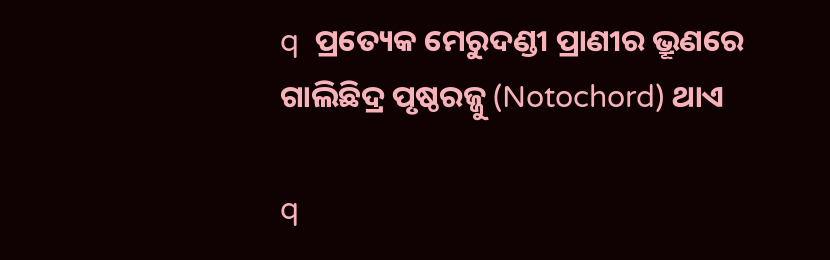q  ପ୍ରତ୍ୟେକ ମେରୁଦଣ୍ଡୀ ପ୍ରାଣୀର ଭ୍ରୂଣରେ ଗାଲିଛିଦ୍ର ପୃଷ୍ଠରଜ୍ଜୁ (Notochord) ଥାଏ

q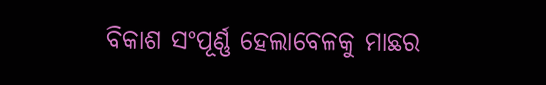ବିକାଶ ସଂପୂର୍ଣ୍ଣ ହେଲାବେଳକୁ ମାଛର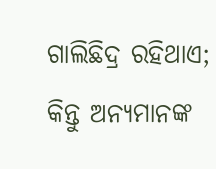ଗାଲିଛିଦ୍ର ରହିଥାଏ; କିନ୍ତୁ ଅନ୍ୟମାନଙ୍କ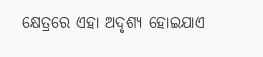କ୍ଷେତ୍ରରେ ଏହା ଅଦୃଶ୍ୟ ହୋଇଯାଏ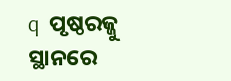q  ପୃଷ୍ଠରଜ୍ଜୁ ସ୍ଥାନରେ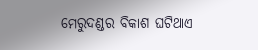ମେରୁଦଣ୍ଡର ବିକାଶ ଘଟିଥାଏ